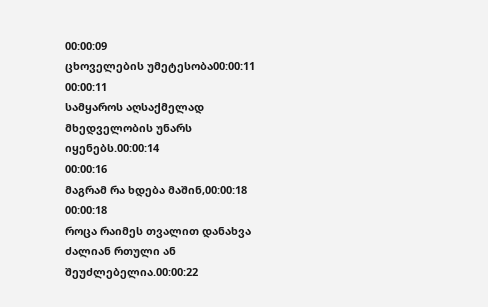00:00:09
ცხოველების უმეტესობა00:00:11
00:00:11
სამყაროს აღსაქმელად
მხედველობის უნარს იყენებს.00:00:14
00:00:16
მაგრამ რა ხდება მაშინ,00:00:18
00:00:18
როცა რაიმეს თვალით დანახვა
ძალიან რთული ან შეუძლებელია.00:00:22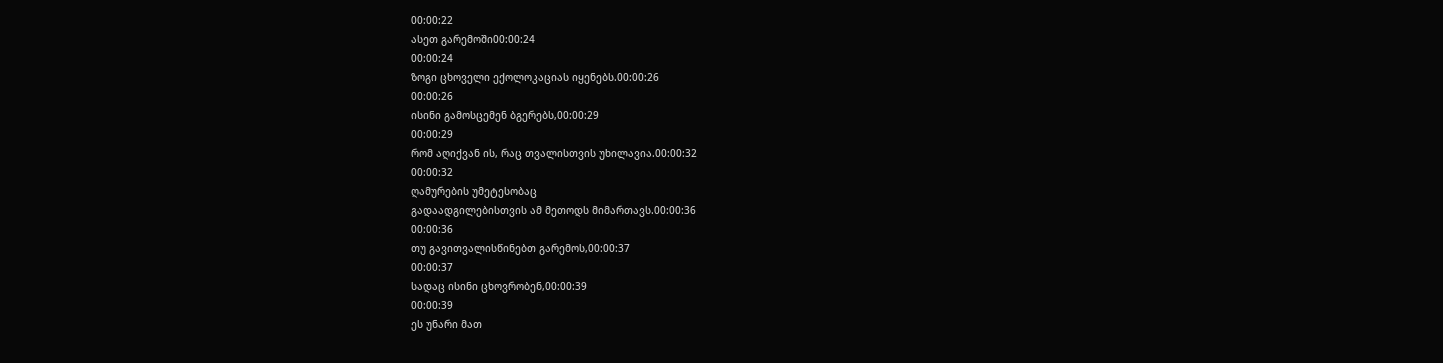00:00:22
ასეთ გარემოში00:00:24
00:00:24
ზოგი ცხოველი ექოლოკაციას იყენებს.00:00:26
00:00:26
ისინი გამოსცემენ ბგერებს,00:00:29
00:00:29
რომ აღიქვან ის, რაც თვალისთვის უხილავია.00:00:32
00:00:32
ღამურების უმეტესობაც
გადაადგილებისთვის ამ მეთოდს მიმართავს.00:00:36
00:00:36
თუ გავითვალისწინებთ გარემოს,00:00:37
00:00:37
სადაც ისინი ცხოვრობენ,00:00:39
00:00:39
ეს უნარი მათ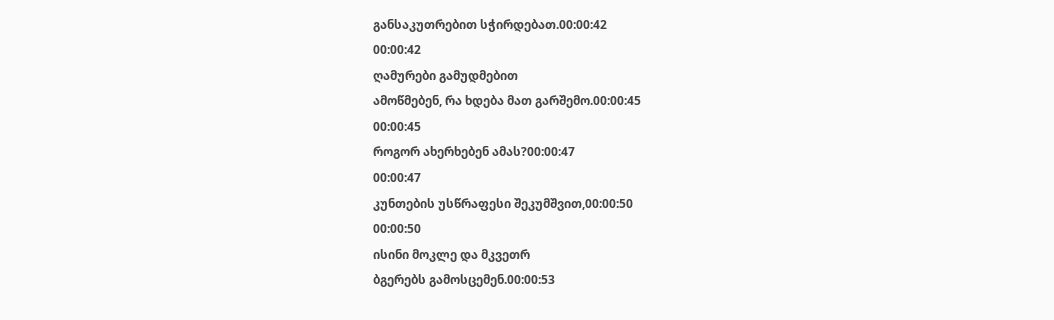განსაკუთრებით სჭირდებათ.00:00:42
00:00:42
ღამურები გამუდმებით
ამოწმებენ, რა ხდება მათ გარშემო.00:00:45
00:00:45
როგორ ახერხებენ ამას?00:00:47
00:00:47
კუნთების უსწრაფესი შეკუმშვით,00:00:50
00:00:50
ისინი მოკლე და მკვეთრ
ბგერებს გამოსცემენ.00:00:53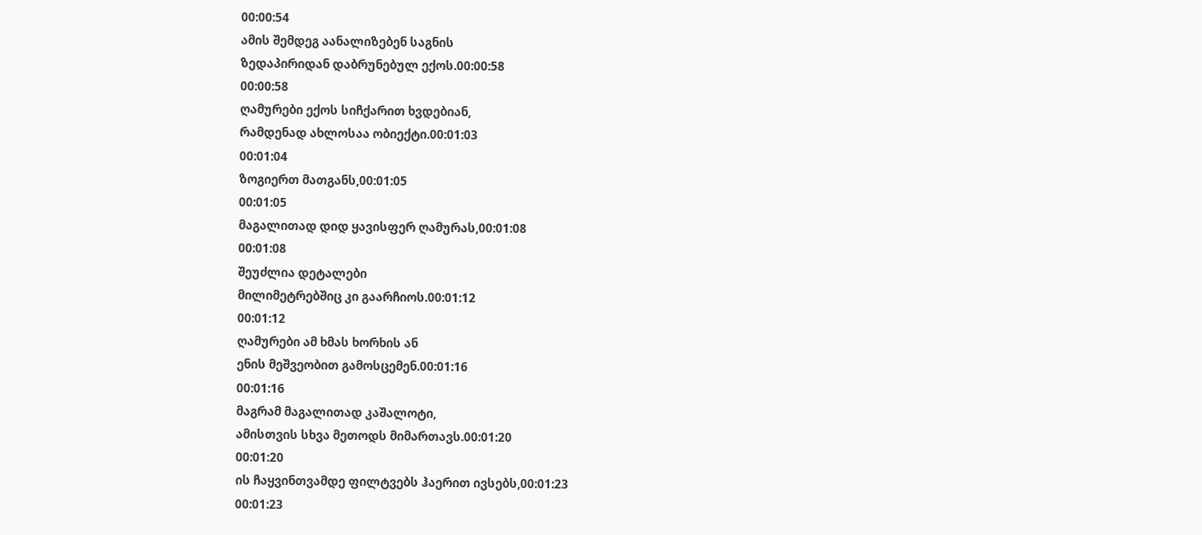00:00:54
ამის შემდეგ აანალიზებენ საგნის
ზედაპირიდან დაბრუნებულ ექოს.00:00:58
00:00:58
ღამურები ექოს სიჩქარით ხვდებიან,
რამდენად ახლოსაა ობიექტი.00:01:03
00:01:04
ზოგიერთ მათგანს,00:01:05
00:01:05
მაგალითად დიდ ყავისფერ ღამურას,00:01:08
00:01:08
შეუძლია დეტალები
მილიმეტრებშიც კი გაარჩიოს.00:01:12
00:01:12
ღამურები ამ ხმას ხორხის ან
ენის მეშვეობით გამოსცემენ.00:01:16
00:01:16
მაგრამ მაგალითად კაშალოტი,
ამისთვის სხვა მეთოდს მიმართავს.00:01:20
00:01:20
ის ჩაყვინთვამდე ფილტვებს ჰაერით ივსებს,00:01:23
00:01:23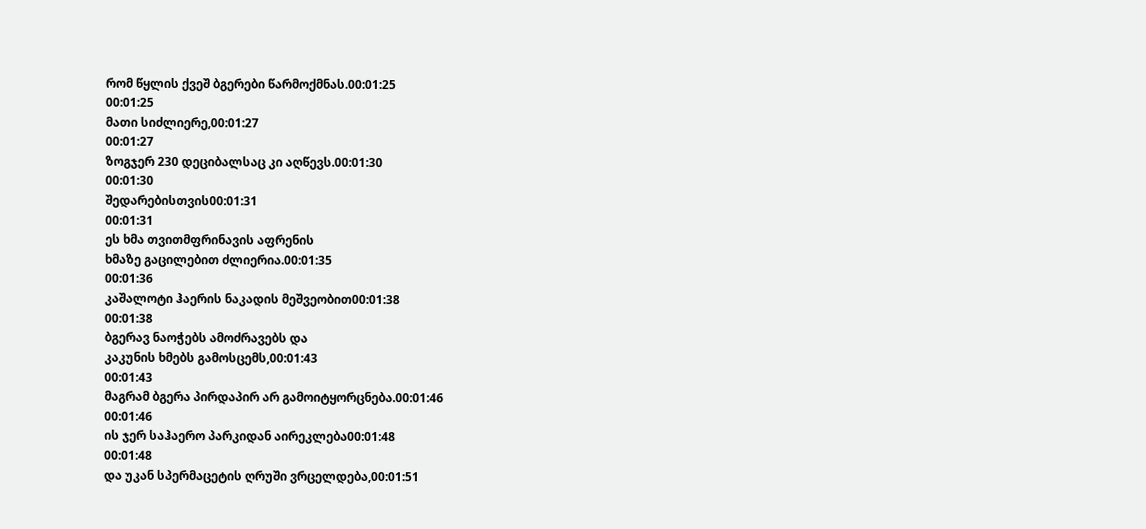რომ წყლის ქვეშ ბგერები წარმოქმნას.00:01:25
00:01:25
მათი სიძლიერე,00:01:27
00:01:27
ზოგჯერ 230 დეციბალსაც კი აღწევს.00:01:30
00:01:30
შედარებისთვის00:01:31
00:01:31
ეს ხმა თვითმფრინავის აფრენის
ხმაზე გაცილებით ძლიერია.00:01:35
00:01:36
კაშალოტი ჰაერის ნაკადის მეშვეობით00:01:38
00:01:38
ბგერავ ნაოჭებს ამოძრავებს და
კაკუნის ხმებს გამოსცემს,00:01:43
00:01:43
მაგრამ ბგერა პირდაპირ არ გამოიტყორცნება.00:01:46
00:01:46
ის ჯერ საჰაერო პარკიდან აირეკლება00:01:48
00:01:48
და უკან სპერმაცეტის ღრუში ვრცელდება,00:01:51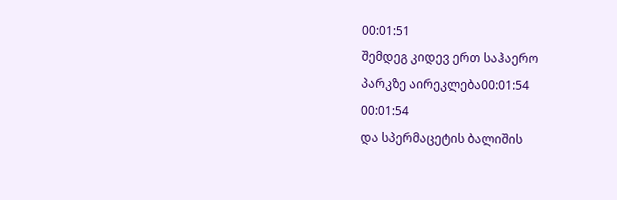00:01:51
შემდეგ კიდევ ერთ საჰაერო
პარკზე აირეკლება00:01:54
00:01:54
და სპერმაცეტის ბალიშის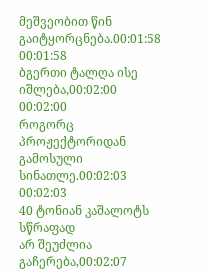მეშვეობით წინ გაიტყორცნება.00:01:58
00:01:58
ბგერთი ტალღა ისე იშლება,00:02:00
00:02:00
როგორც პროჟექტორიდან გამოსული სინათლე.00:02:03
00:02:03
40 ტონიან კაშალოტს სწრაფად
არ შეუძლია გაჩერება,00:02:07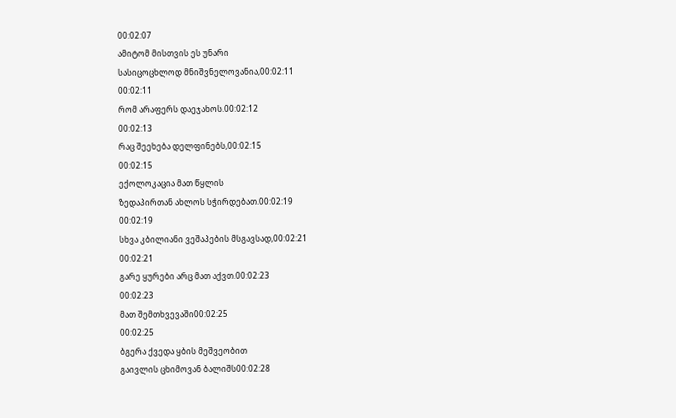00:02:07
ამიტომ მისთვის ეს უნარი
სასიცოცხლოდ მნიშვნელოვანია,00:02:11
00:02:11
რომ არაფერს დაეჯახოს.00:02:12
00:02:13
რაც შეეხება დელფინებს,00:02:15
00:02:15
ექოლოკაცია მათ წყლის
ზედაპირთან ახლოს სჭირდებათ.00:02:19
00:02:19
სხვა კბილიანი ვეშაპების მსგავსად,00:02:21
00:02:21
გარე ყურები არც მათ აქვთ.00:02:23
00:02:23
მათ შემთხვევაში00:02:25
00:02:25
ბგერა ქვედა ყბის მეშვეობით
გაივლის ცხიმოვან ბალიშს00:02:28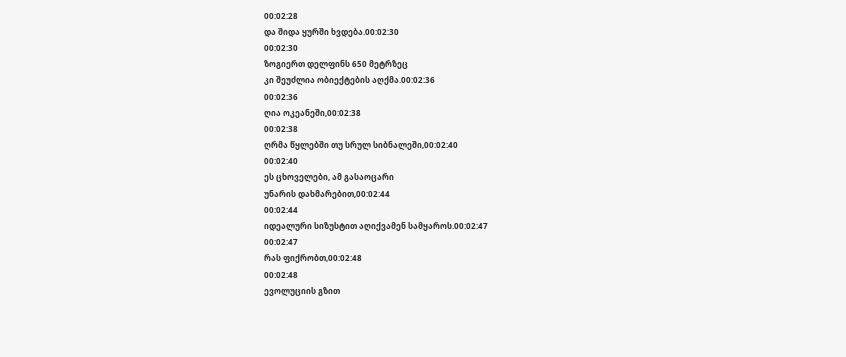00:02:28
და შიდა ყურში ხვდება.00:02:30
00:02:30
ზოგიერთ დელფინს 650 მეტრზეც
კი შეუძლია ობიექტების აღქმა.00:02:36
00:02:36
ღია ოკეანეში,00:02:38
00:02:38
ღრმა წყლებში თუ სრულ სიბნალეში,00:02:40
00:02:40
ეს ცხოველები, ამ გასაოცარი
უნარის დახმარებით,00:02:44
00:02:44
იდეალური სიზუსტით აღიქვამენ სამყაროს.00:02:47
00:02:47
რას ფიქრობთ,00:02:48
00:02:48
ევოლუციის გზით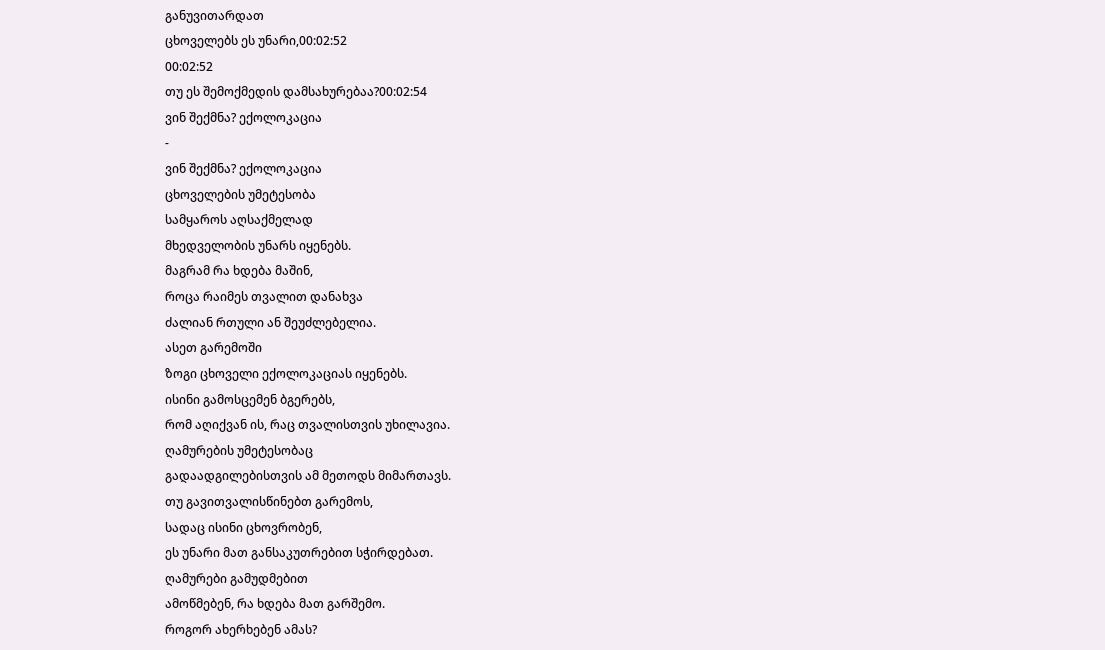განუვითარდათ
ცხოველებს ეს უნარი,00:02:52
00:02:52
თუ ეს შემოქმედის დამსახურებაა?00:02:54
ვინ შექმნა? ექოლოკაცია
-
ვინ შექმნა? ექოლოკაცია
ცხოველების უმეტესობა
სამყაროს აღსაქმელად
მხედველობის უნარს იყენებს.
მაგრამ რა ხდება მაშინ,
როცა რაიმეს თვალით დანახვა
ძალიან რთული ან შეუძლებელია.
ასეთ გარემოში
ზოგი ცხოველი ექოლოკაციას იყენებს.
ისინი გამოსცემენ ბგერებს,
რომ აღიქვან ის, რაც თვალისთვის უხილავია.
ღამურების უმეტესობაც
გადაადგილებისთვის ამ მეთოდს მიმართავს.
თუ გავითვალისწინებთ გარემოს,
სადაც ისინი ცხოვრობენ,
ეს უნარი მათ განსაკუთრებით სჭირდებათ.
ღამურები გამუდმებით
ამოწმებენ, რა ხდება მათ გარშემო.
როგორ ახერხებენ ამას?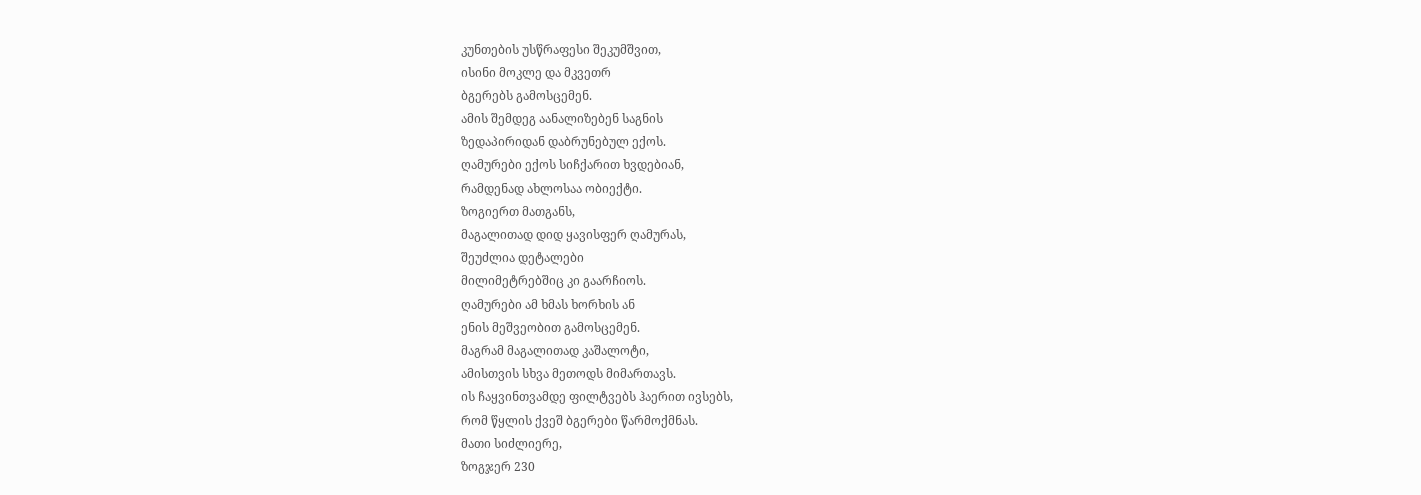კუნთების უსწრაფესი შეკუმშვით,
ისინი მოკლე და მკვეთრ
ბგერებს გამოსცემენ.
ამის შემდეგ აანალიზებენ საგნის
ზედაპირიდან დაბრუნებულ ექოს.
ღამურები ექოს სიჩქარით ხვდებიან,
რამდენად ახლოსაა ობიექტი.
ზოგიერთ მათგანს,
მაგალითად დიდ ყავისფერ ღამურას,
შეუძლია დეტალები
მილიმეტრებშიც კი გაარჩიოს.
ღამურები ამ ხმას ხორხის ან
ენის მეშვეობით გამოსცემენ.
მაგრამ მაგალითად კაშალოტი,
ამისთვის სხვა მეთოდს მიმართავს.
ის ჩაყვინთვამდე ფილტვებს ჰაერით ივსებს,
რომ წყლის ქვეშ ბგერები წარმოქმნას.
მათი სიძლიერე,
ზოგჯერ 230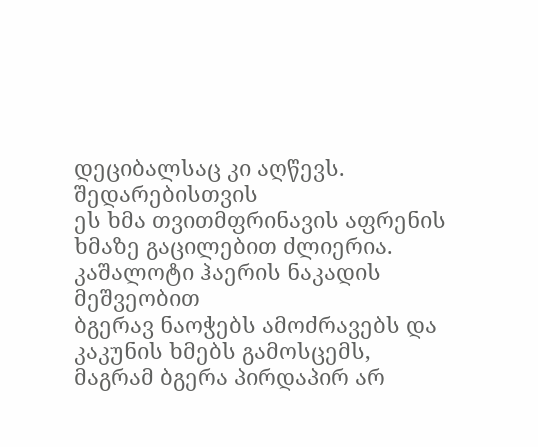დეციბალსაც კი აღწევს.
შედარებისთვის
ეს ხმა თვითმფრინავის აფრენის
ხმაზე გაცილებით ძლიერია.
კაშალოტი ჰაერის ნაკადის მეშვეობით
ბგერავ ნაოჭებს ამოძრავებს და
კაკუნის ხმებს გამოსცემს,
მაგრამ ბგერა პირდაპირ არ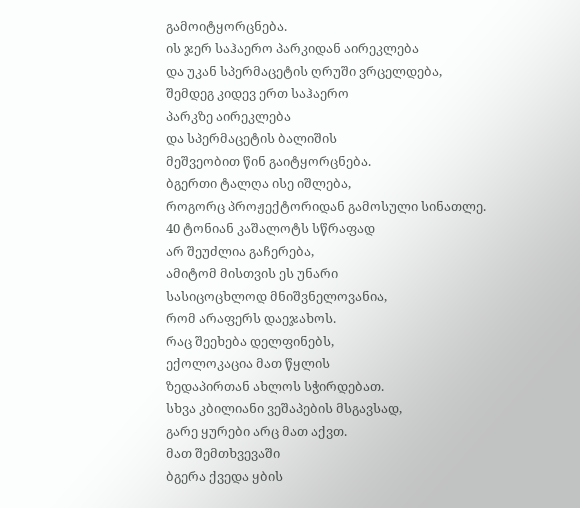გამოიტყორცნება.
ის ჯერ საჰაერო პარკიდან აირეკლება
და უკან სპერმაცეტის ღრუში ვრცელდება,
შემდეგ კიდევ ერთ საჰაერო
პარკზე აირეკლება
და სპერმაცეტის ბალიშის
მეშვეობით წინ გაიტყორცნება.
ბგერთი ტალღა ისე იშლება,
როგორც პროჟექტორიდან გამოსული სინათლე.
40 ტონიან კაშალოტს სწრაფად
არ შეუძლია გაჩერება,
ამიტომ მისთვის ეს უნარი
სასიცოცხლოდ მნიშვნელოვანია,
რომ არაფერს დაეჯახოს.
რაც შეეხება დელფინებს,
ექოლოკაცია მათ წყლის
ზედაპირთან ახლოს სჭირდებათ.
სხვა კბილიანი ვეშაპების მსგავსად,
გარე ყურები არც მათ აქვთ.
მათ შემთხვევაში
ბგერა ქვედა ყბის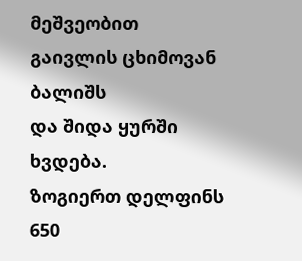მეშვეობით
გაივლის ცხიმოვან ბალიშს
და შიდა ყურში ხვდება.
ზოგიერთ დელფინს 650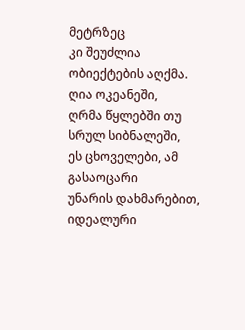მეტრზეც
კი შეუძლია ობიექტების აღქმა.
ღია ოკეანეში,
ღრმა წყლებში თუ სრულ სიბნალეში,
ეს ცხოველები, ამ გასაოცარი
უნარის დახმარებით,
იდეალური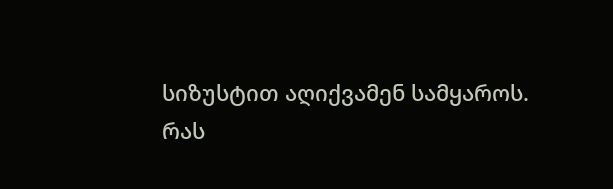სიზუსტით აღიქვამენ სამყაროს.
რას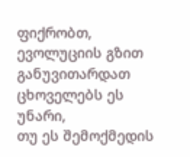ფიქრობთ,
ევოლუციის გზით განუვითარდათ
ცხოველებს ეს უნარი,
თუ ეს შემოქმედის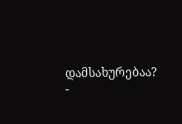დამსახურებაა?
-